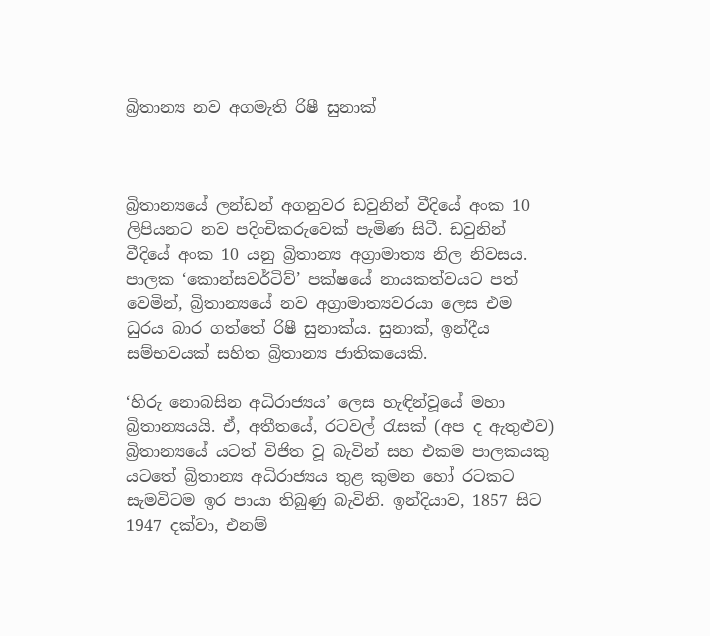බ්‍රිතාන්‍ය නව අගමැති රිෂී සුනාක්



බ්‍රිතාන්‍යයේ ලන්ඩන් අගනුවර ඩවුනින් වීදියේ අංක 10 ලිපියනට නව පදිංචිකරුවෙක් පැමිණ සිටී. ඩවුනින් වීදියේ අංක 10 යනු බ්‍රිතාන්‍ය අග්‍රාමාත්‍ය නිල නිවසය. පාලක ‘කොන්සවර්ටිව්’ පක්ෂයේ නායකත්වයට පත් වෙමින්, බ්‍රිතාන්‍යයේ නව අග්‍රාමාත්‍යවරයා ලෙස එම ධුරය බාර ගත්තේ රිෂී සුනාක්ය. සුනාක්, ඉන්දීය සම්භවයක් සහිත බ්‍රිතාන්‍ය ජාතිකයෙකි.

‘හිරු නොබසින අධිරාජ්‍යය’ ලෙස හැඳින්වූයේ මහා බ්‍රිතාන්‍යයයි. ඒ, අතීතයේ, රටවල් රැසක් (අප ද ඇතුළුව) බ්‍රිතාන්‍යයේ යටත් විජිත වූ බැවින් සහ එකම පාලකයකු යටතේ බ්‍රිතාන්‍ය අධිරාජ්‍යය තුළ කුමන හෝ රටකට සැමවිටම ඉර පායා තිබුණු බැවිනි. ඉන්දියාව, 1857 සිට 1947 දක්වා, එනම්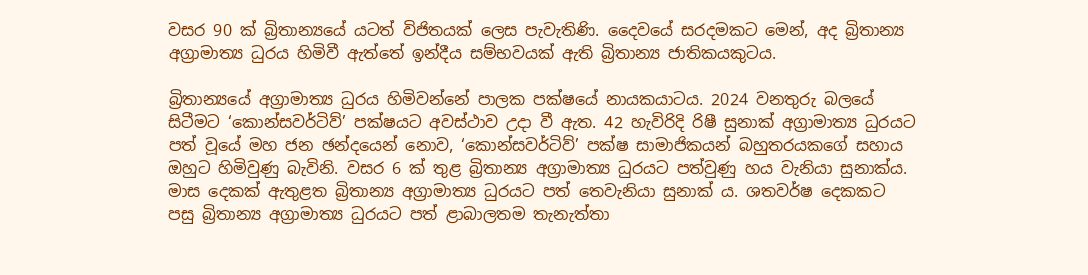වසර 90 ක් බ්‍රිතාන්‍යයේ යටත් විජිතයක් ලෙස පැවැතිණි. දෛවයේ සරදමකට මෙන්, අද බ්‍රිතාන්‍ය අග්‍රාමාත්‍ය ධුරය හිමිවී ඇත්තේ ඉන්දීය සම්භවයක් ඇති බ්‍රිතාන්‍ය ජාතිකයකුටය.

බ්‍රිතාන්‍යයේ අග්‍රාමාත්‍ය ධුරය හිමිවන්නේ පාලක පක්ෂයේ නායකයාටය. 2024 වනතුරු බලයේ සිටීමට ‘කොන්සවර්ටිව්’ පක්ෂයට අවස්ථාව උදා වී ඇත. 42 හැවිරිදි රිෂී සුනාක් අග්‍රාමාත්‍ය ධුරයට පත් වූයේ මහ ජන ඡන්දයෙන් නොව, ‘කොන්සවර්ටිව්’ පක්ෂ සාමාජිකයන් බහුතරයකගේ සහාය ඔහුට හිමිවුණු බැවිනි. වසර 6 ක් තුළ බ්‍රිතාන්‍ය අග්‍රාමාත්‍ය ධුරයට පත්වුණු හය වැනියා සුනාක්ය. මාස දෙකක් ඇතුළත බ්‍රිතාන්‍ය අග්‍රාමාත්‍ය ධුරයට පත් තෙවැනියා සුනාක් ය. ශතවර්ෂ දෙකකට පසු බ්‍රිතාන්‍ය අග්‍රාමාත්‍ය ධුරයට පත් ළාබාලතම තැනැත්තා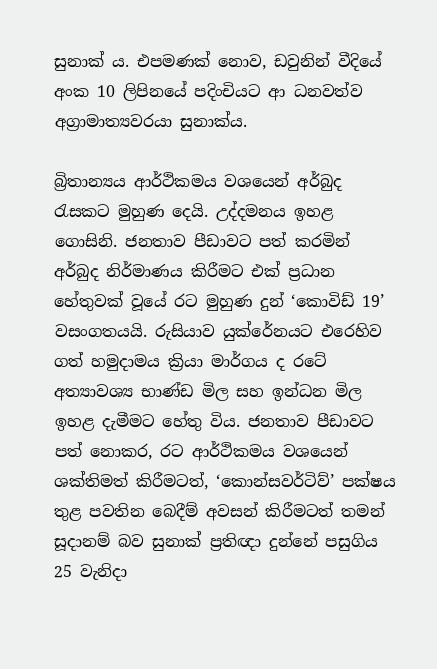සුනාක් ය. එපමණක් නොව, ඩවුනින් වීදියේ අංක 10 ලිපිනයේ පදිංචියට ආ ධනවත්ව අග්‍රාමාත්‍යවරයා සුනාක්ය.

බ්‍රිතාන්‍යය ආර්ථිකමය වශයෙන් අර්බුද රැසකට මුහුණ දෙයි. උද්දමනය ඉහළ ගොසිනි. ජනතාව පීඩාවට පත් කරමින් අර්බුද නිර්මාණය කිරීමට එක් ප්‍රධාන හේතුවක් වූයේ රට මුහුණ දුන් ‘කොවිඩ් 19’ වසංගතයයි. රුසියාව යුක්රේනයට එරෙහිව ගත් හමුදාමය ක්‍රියා මාර්ගය ද රටේ අත්‍යාවශ්‍ය භාණ්ඩ මිල සහ ඉන්ධන මිල ඉහළ දැමීමට හේතු විය. ජනතාව පීඩාවට පත් නොකර, රට ආර්ථිකමය වශයෙන් ශක්තිමත් කිරීමටත්, ‘කොන්සවර්ටිව්’ පක්ෂය තුළ පවතින බෙදීම් අවසන් කිරීමටත් තමන් සූදානම් බව සුනාක් ප්‍රතිඥා දුන්නේ පසුගිය 25 වැනිදා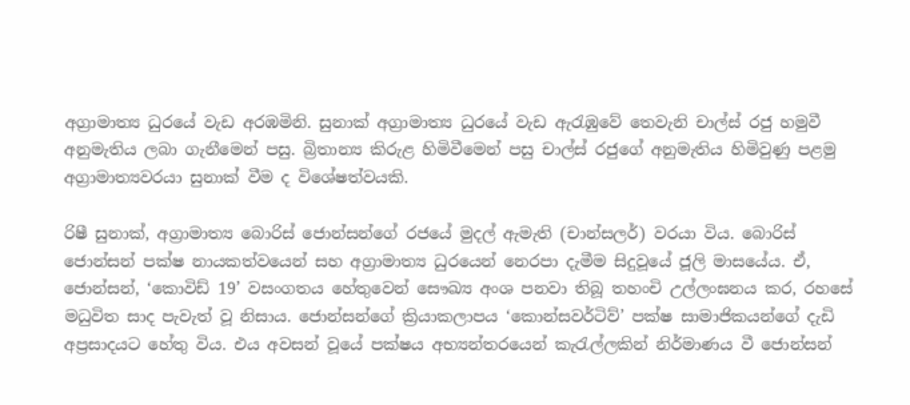අග්‍රාමාත්‍ය ධුරයේ වැඩ අරඹමිනි. සුනාක් අග්‍රාමාත්‍ය ධුරයේ වැඩ ඇරැඹුවේ තෙවැනි චාල්ස් රජු හමුවී අනුමැතිය ලබා ගැනීමෙන් පසු. බ්‍රිතාන්‍ය කිරුළ හිමිවීමෙන් පසු චාල්ස් රජුගේ අනුමැතිය හිමිවුණු පළමු අග්‍රාමාත්‍යවරයා සුනාක් වීම ද විශේෂත්වයකි.

රිෂී සුනාක්, අග්‍රාමාත්‍ය බොරිස් ජොන්සන්ගේ රජයේ මුදල් ඇමැති (චාන්සලර්) වරයා විය. බොරිස් ජොන්සන් පක්ෂ නායකත්වයෙන් සහ අග්‍රාමාත්‍ය ධුරයෙන් නෙරපා දැමීම සිදුවූයේ ජූලි මාසයේය. ඒ, ජොන්සන්, ‘කොවිඩ් 19’ වසංගතය හේතුවෙන් සෞඛ්‍ය අංශ පනවා තිබූ තහංචි උල්ලංඝනය කර, රහසේ මධුවිත සාද පැවැත් වූ නිසාය. ජොන්සන්ගේ ක්‍රියාකලාපය ‘කොන්සවර්ටිව්’ පක්ෂ සාමාජිකයන්ගේ දැඩි අප්‍රසාදයට හේතු විය. එය අවසන් වූයේ පක්ෂය අභ්‍යන්තරයෙන් කැරැල්ලකින් නිර්මාණය වී ජොන්සන්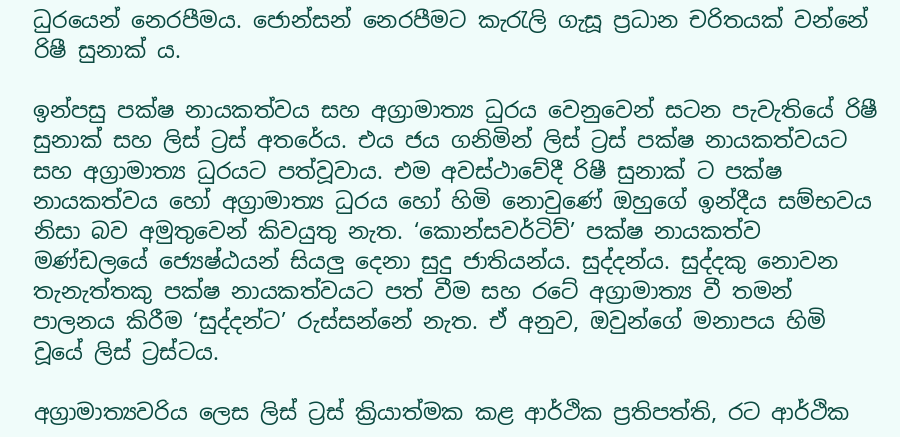ධුරයෙන් නෙරපීමය. ජොන්සන් නෙරපීමට කැරැලි ගැසූ ප්‍රධාන චරිතයක් වන්නේ රිෂී සුනාක් ය.

ඉන්පසු පක්ෂ නායකත්වය සහ අග්‍රාමාත්‍ය ධුරය වෙනුවෙන් සටන පැවැතියේ රිෂී සුනාක් සහ ලිස් ට්‍රස් අතරේය. එය ජය ගනිමින් ලිස් ට්‍රස් පක්ෂ නායකත්වයට සහ අග්‍රාමාත්‍ය ධුරයට පත්වූවාය. එම අවස්ථාවේදී රිෂී සුනාක් ට පක්ෂ නායකත්වය හෝ අග්‍රාමාත්‍ය ධුරය හෝ හිමි නොවුණේ ඔහුගේ ඉන්දීය සම්භවය නිසා බව අමුතුවෙන් කිවයුතු නැත. ‘කොන්සවර්ටිව්’ පක්ෂ නායකත්ව මණ්ඩලයේ ජ්‍යෙෂ්ඨයන් සියලු දෙනා සුදු ජාතියන්ය. සුද්දන්ය. සුද්දකු නොවන තැනැත්තකු පක්ෂ නායකත්වයට පත් වීම සහ රටේ අග්‍රාමාත්‍ය වී තමන් පාලනය කිරීම ‘සුද්දන්ට’ රුස්සන්නේ නැත. ඒ අනුව, ඔවුන්ගේ මනාපය හිමි වූයේ ලිස් ට්‍රස්ටය.

අග්‍රාමාත්‍යවරිය ලෙස ලිස් ට්‍රස් ක්‍රියාත්මක කළ ආර්ථික ප්‍රතිපත්ති, රට ආර්ථික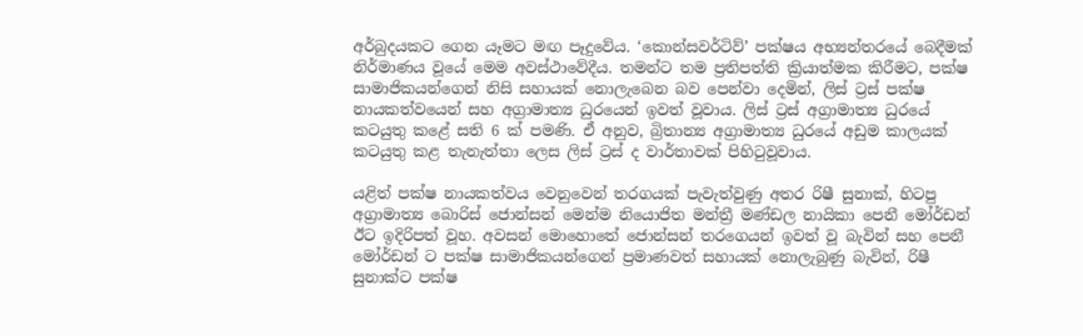අර්බුදයකට ගෙන යෑමට මඟ පෑදුවේය. ‘කොන්සවර්ටිව්’ පක්ෂය අභ්‍යන්තරයේ බෙදීමක් නිර්මාණය වූයේ මෙම අවස්ථාවේදීය. තමන්ට තම ප්‍රතිපත්ති ක්‍රියාත්මක කිරීමට, පක්ෂ සාමාජිකයන්ගෙන් නිසි සහායක් නොලැබෙන බව පෙන්වා දෙමින්, ලිස් ට්‍රස් පක්ෂ නායකත්වයෙන් සහ අග්‍රාමාත්‍ය ධුරයෙන් ඉවත් වූවාය. ලිස් ට්‍රස් අග්‍රාමාත්‍ය ධුරයේ කටයුතු කළේ සති 6 ක් පමණි. ඒ අනුව, බ්‍රිතාන්‍ය අග්‍රාමාත්‍ය ධුරයේ අඩුම කාලයක් කටයුතු කළ තැනැත්තා ලෙස ලිස් ට්‍රස් ද වාර්තාවක් පිහිටුවූවාය.

යළිත් පක්ෂ නායකත්වය වෙනුවෙන් තරගයක් පැවැත්වුණු අතර රිෂී සුනාක්, හිටපු අග්‍රාමාත්‍ය බොරිස් ජොන්සන් මෙන්ම නියොජිත මන්ත්‍රී මණ්ඩල නායිකා පෙනී මෝර්ඩන් ඊට ඉදිරිපත් වූහ. අවසන් මොහොතේ ජොන්සන් තරගෙයන් ඉවත් වූ බැවින් සහ පෙනී මෝර්ඩන් ට පක්ෂ සාමාජිකයන්ගෙන් ප්‍රමාණවත් සහායක් නොලැබුණු බැවින්, රිෂී සුනාක්ට පක්ෂ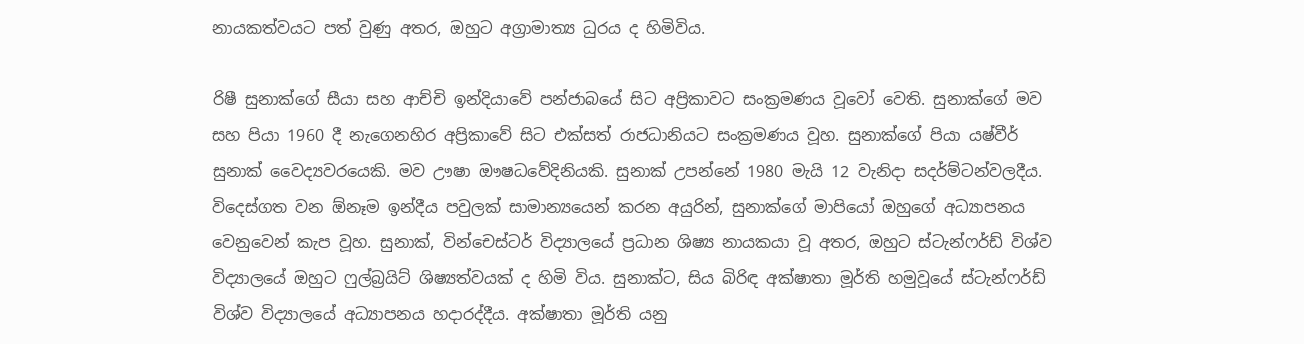නායකත්වයට පත් වුණු අතර, ඔහුට අග්‍රාමාත්‍ය ධුරය ද හිමිවිය.

රිෂී සුනාක්ගේ සීයා සහ ආච්චි ඉන්දියාවේ පන්ජාබයේ සිට අප්‍රිකාවට සංක්‍රමණය වූවෝ වෙති. සුනාක්ගේ මව සහ පියා 1960 දී නැගෙනහිර අප්‍රිකාවේ සිට එක්සත් රාජධානියට සංක්‍රමණය වූහ. සුනාක්ගේ පියා යෂ්වීර් සුනාක් වෛද්‍යවරයෙකි. මව ඌෂා ඖෂධවේදිනියකි. සුනාක් උපන්නේ 1980 මැයි 12 වැනිදා සදර්ම්ටන්වලදීය. විදෙස්ගත වන ඕනෑම ඉන්දීය පවුලක් සාමාන්‍යයෙන් කරන අයුරින්, සුනාක්ගේ මාපියෝ ඔහුගේ අධ්‍යාපනය වෙනුවෙන් කැප වූහ. සුනාක්, වින්චෙස්ටර් විද්‍යාලයේ ප්‍රධාන ශිෂ්‍ය නායකයා වූ අතර, ඔහුට ස්ටැන්ෆර්ඩ් විශ්ව විද්‍යාලයේ ඔහුට ෆුල්බ්‍රයිට් ශිෂ්‍යත්වයක් ද හිමි විය. සුනාක්ට, සිය බිරිඳ අක්ෂාතා මූර්ති හමුවූයේ ස්ටැන්ෆර්ඩ් විශ්ව විද්‍යාලයේ අධ්‍යාපනය හදාරද්දීය. අක්ෂාතා මූර්ති යනු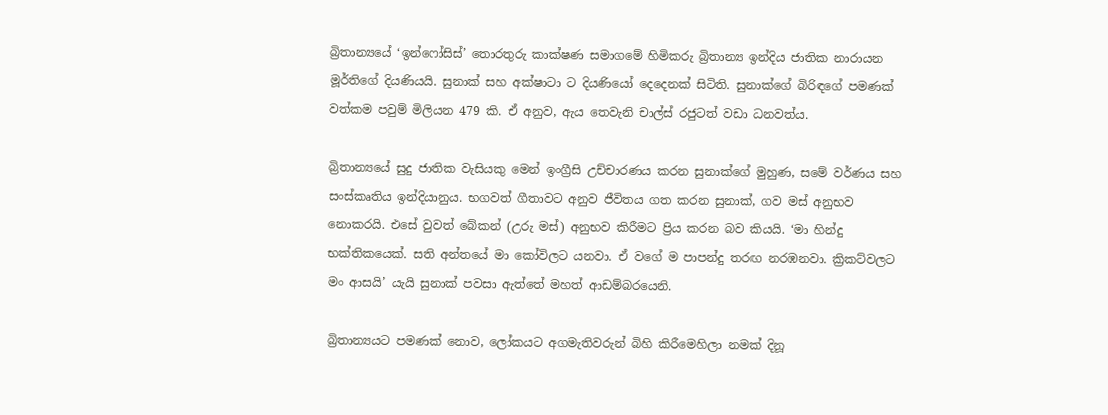බ්‍රිතාන්‍යයේ ‘ඉන්ෆෝසිස්’ තොරතුරු කාක්ෂණ සමාගමේ හිමිකරු බ්‍රිතාන්‍ය ඉන්දිය ජාතික නාරායන මූර්තිගේ දියණියයි. සුනාක් සහ අක්ෂාටා ට දියණියෝ දෙදෙනක් සිටිති. සුනාක්ගේ බිරිඳගේ පමණක් වත්කම පවුම් මිලියන 479 කි. ඒ අනුව, ඇය තෙවැනි චාල්ස් රජුටත් වඩා ධනවත්ය.

බ්‍රිතාන්‍යයේ සුදු ජාතික වැසියකු මෙන් ඉංග්‍රීසි උච්චාරණය කරන සුනාක්ගේ මුහුණ, සමේ වර්ණය සහ සංස්කෘතිය ඉන්දියානුය. භගවත් ගීතාවට අනුව ජීවිතය ගත කරන සුනාක්, ගව මස් අනුභව නොකරයි. එසේ වුවත් බේකන් (උරු මස්) අනුභව කිරීමට ප්‍රිය කරන බව කියයි. ‘මා හින්දු භක්තිකයෙක්. සති අන්තයේ මා කෝවිලට යනවා. ඒ වගේ ම පාපන්දු තරඟ නරඹනවා. ක්‍රිකට්වලට මං ආසයි’ යැයි සුනාක් පවසා ඇත්තේ මහත් ආඩම්බරයෙනි.

බ්‍රිතාන්‍යයට පමණක් නොව, ලෝකයට අගමැතිවරුන් බිහි කිරීමෙහිලා නමක් දිනූ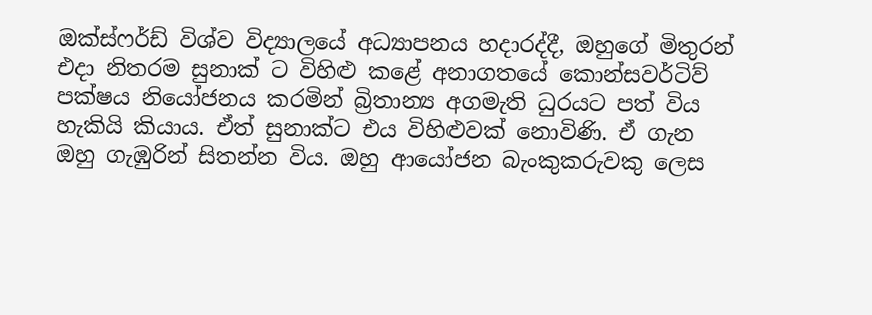ඔක්ස්ෆර්ඩ් විශ්ව විද්‍යාලයේ අධ්‍යාපනය හදාරද්දී, ඔහුගේ මිතුරන් එදා නිතරම සුනාක් ට විහිළු කළේ අනාගතයේ කොන්සවර්ටිව් පක්ෂය නියෝජනය කරමින් බ්‍රිතාන්‍ය අගමැති ධුරයට පත් විය හැකියි කියාය. ඒත් සුනාක්ට එය විහිළුවක් නොවිණි. ඒ ගැන ඔහු ගැඹුරින් සිතන්න විය. ඔහු ආයෝජන බැංකුකරුවකු ලෙස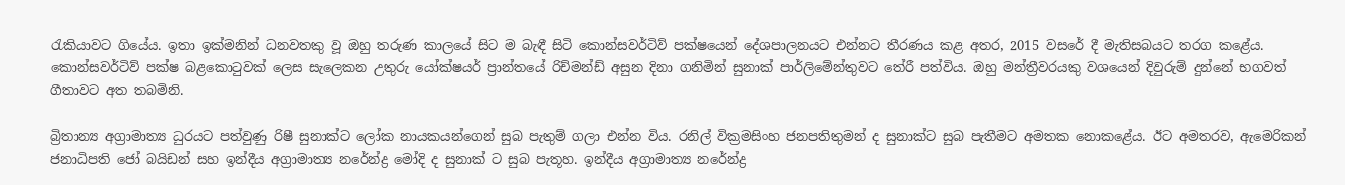රැකියාවට ගියේය. ඉතා ඉක්මනින් ධනවතකු වූ ඔහු තරුණ කාලයේ සිට ම බැඳී සිටි කොන්සවර්ටිව් පක්ෂයෙන් දේශපාලනයට එන්නට තීරණය කළ අතර, 2015 වසරේ දී මැතිසබයට තරග කළේය. කොන්සවර්ටිව් පක්ෂ බළකොටුවක් ලෙස සැලෙකන උතුරු යෝක්ෂයර් ප්‍රාන්තයේ රිච්මන්ඩ් අසුන දිනා ගනිමින් සුනාක් පාර්ලිමේන්තුවට තේරී පත්විය. ඔහු මන්ත්‍රීවරයකු වශයෙන් දිවුරුම් දුන්නේ භගවත් ගීතාවට අත තබමිනි.

බ්‍රිතාන්‍ය අග්‍රාමාත්‍ය ධුරයට පත්වුණු රිෂී සුනාක්ට ලෝක නායකයන්ගෙන් සුබ පැතුම් ගලා එන්න විය. රනිල් වික්‍රමසිංහ ජනපතිතුමන් ද සුනාක්ට සුබ පැතීමට අමතක නොකළේය. ඊට අමතරව, ඇමෙරිකන් ජනාධිපති ජෝ බයිඩන් සහ ඉන්දීය අග්‍රාමාත්‍ය නරේන්ද්‍ර මෝදි ද සුනාක් ට සුබ පැතූහ. ඉන්දීය අග්‍රාමාත්‍ය නරේන්ද්‍ර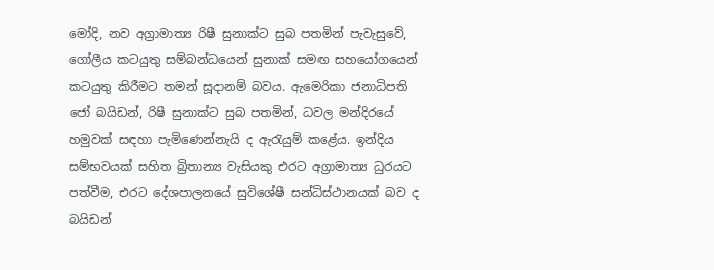මෝදි, නව අග්‍රාමාත්‍ය රිෂී සුනාක්ට සුබ පතමින් පැවැසුවේ, ගෝලීය කටයුතු සම්බන්ධයෙන් සුනාක් සමඟ සහයෝගයෙන් කටයුතු කිරීමට තමන් සූදානම් බවය. ඇමෙරිකා ජනාධිපති ජෝ බයිඩන්, රිෂී සුනාක්ට සුබ පතමින්, ධවල මන්දිරයේ හමුවක් සඳහා පැමිණෙන්නැයි ද ඇරැයුම් කළේය. ඉන්දිය සම්භවයක් සහිත බ්‍රිතාන්‍ය වැසියකු එරට අග්‍රාමාත්‍ය ධුරයට පත්වීම, එරට දේශපාලනයේ සුවිශේෂී සන්ධිස්ථානයක් බව ද බයිඩන්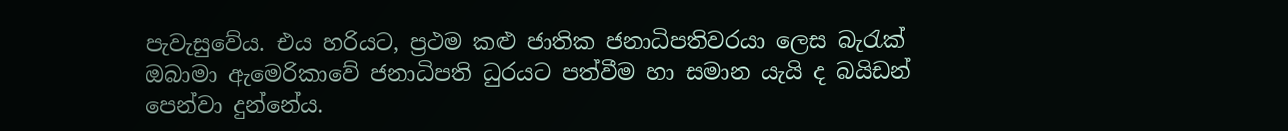පැවැසුවේය. එය හරියට, ප්‍රථම කළු ජාතික ජනාධිපතිවරයා ලෙස බැරැක් ඔබාමා ඇමෙරිකාවේ ජනාධිපති ධුරයට පත්වීම හා සමාන යැයි ද බයිඩන් පෙන්වා දුන්නේය.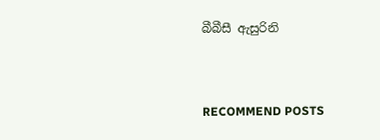බීබීසී ඇසුරිනි


RECOMMEND POSTS